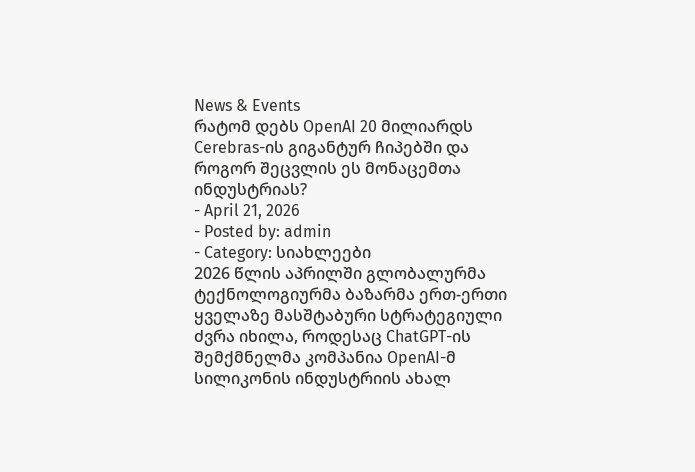News & Events
რატომ დებს OpenAI 20 მილიარდს Cerebras-ის გიგანტურ ჩიპებში და როგორ შეცვლის ეს მონაცემთა ინდუსტრიას?
- April 21, 2026
- Posted by: admin
- Category: სიახლეები
2026 წლის აპრილში გლობალურმა ტექნოლოგიურმა ბაზარმა ერთ-ერთი ყველაზე მასშტაბური სტრატეგიული ძვრა იხილა, როდესაც ChatGPT-ის შემქმნელმა კომპანია OpenAI-მ სილიკონის ინდუსტრიის ახალ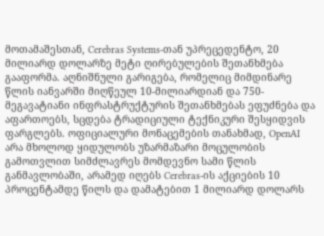მოთამაშესთან, Cerebras Systems-თან უპრეცედენტო, 20 მილიარდ დოლარზე მეტი ღირებულების შეთანხმება გააფორმა. აღნიშნული გარიგება, რომელიც მიმდინარე წლის იანვარში მიღწეულ 10-მილიარდიან და 750-მეგავატიანი ინფრასტრუქტურის შეთანხმებას ეფუძნება და აფართოებს, სცდება ტრადიციული ტექნიკური შესყიდვის ფარგლებს. ოფიციალური მონაცემების თანახმად, OpenAI არა მხოლოდ ყიდულობს უზარმაზარი მოცულობის გამოთვლით სიმძლავრეს მომდევნო სამი წლის განმავლობაში, არამედ იღებს Cerebras-ის აქციების 10 პროცენტამდე წილს და დამატებით 1 მილიარდ დოლარს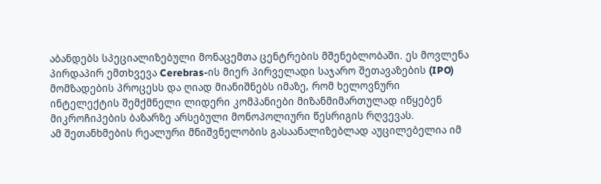აბანდებს სპეციალიზებული მონაცემთა ცენტრების მშენებლობაში. ეს მოვლენა პირდაპირ ემთხვევა Cerebras-ის მიერ პირველადი საჯარო შეთავაზების (IPO) მომზადების პროცესს და ღიად მიანიშნებს იმაზე, რომ ხელოვნური ინტელექტის შემქმნელი ლიდერი კომპანიები მიზანმიმართულად იწყებენ მიკროჩიპების ბაზარზე არსებული მონოპოლიური წესრიგის რღვევას.
ამ შეთანხმების რეალური მნიშვნელობის გასაანალიზებლად აუცილებელია იმ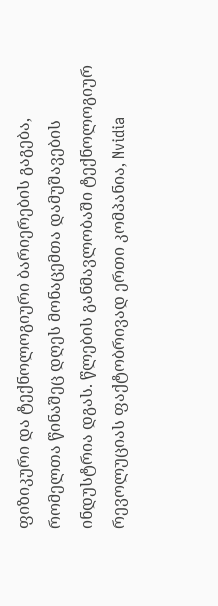ფიზიკური და ტექნოლოგიური ბარიერების გაგება, რომელთა წინაშეც დღეს მონაცემთა დამუშავების ინდუსტრია დგას. წლების განმავლობაში ტექნოლოგიურ რევოლუციას ფაქტობრივად ერთი კომპანია, Nvidia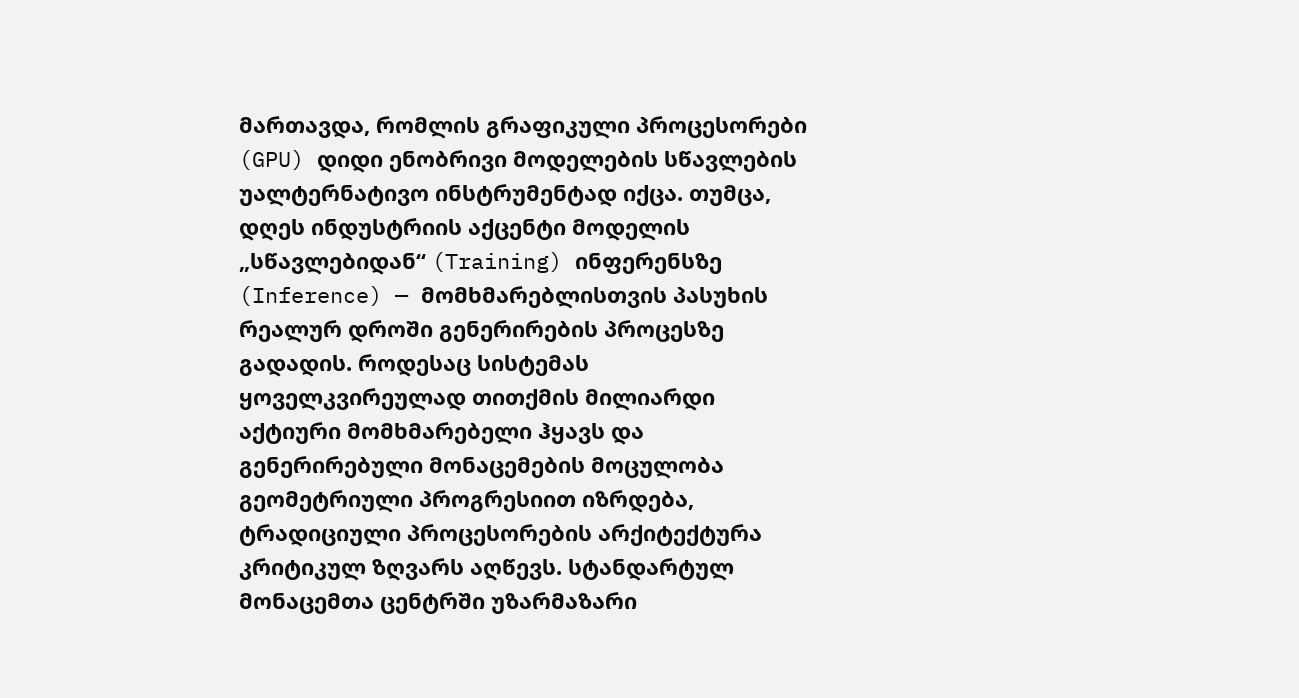მართავდა, რომლის გრაფიკული პროცესორები (GPU) დიდი ენობრივი მოდელების სწავლების უალტერნატივო ინსტრუმენტად იქცა. თუმცა, დღეს ინდუსტრიის აქცენტი მოდელის „სწავლებიდან“ (Training) ინფერენსზე (Inference) — მომხმარებლისთვის პასუხის რეალურ დროში გენერირების პროცესზე გადადის. როდესაც სისტემას ყოველკვირეულად თითქმის მილიარდი აქტიური მომხმარებელი ჰყავს და გენერირებული მონაცემების მოცულობა გეომეტრიული პროგრესიით იზრდება, ტრადიციული პროცესორების არქიტექტურა კრიტიკულ ზღვარს აღწევს. სტანდარტულ მონაცემთა ცენტრში უზარმაზარი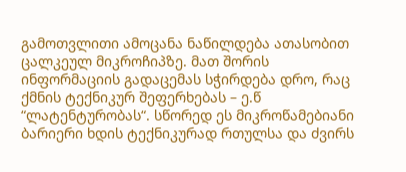გამოთვლითი ამოცანა ნაწილდება ათასობით ცალკეულ მიკროჩიპზე. მათ შორის ინფორმაციის გადაცემას სჭირდება დრო, რაც ქმნის ტექნიკურ შეფერხებას – ე.წ “ლატენტურობას“. სწორედ ეს მიკროწამებიანი ბარიერი ხდის ტექნიკურად რთულსა და ძვირს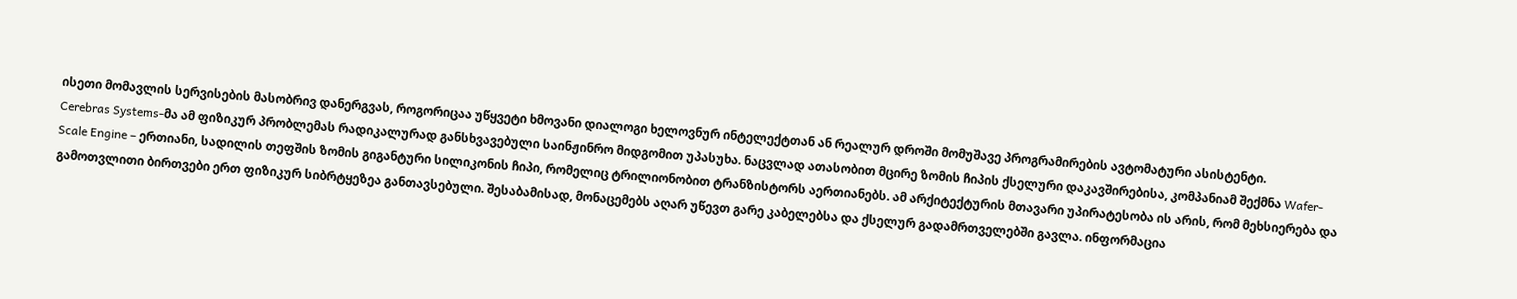ისეთი მომავლის სერვისების მასობრივ დანერგვას, როგორიცაა უწყვეტი ხმოვანი დიალოგი ხელოვნურ ინტელექტთან ან რეალურ დროში მომუშავე პროგრამირების ავტომატური ასისტენტი.
Cerebras Systems-მა ამ ფიზიკურ პრობლემას რადიკალურად განსხვავებული საინჟინრო მიდგომით უპასუხა. ნაცვლად ათასობით მცირე ზომის ჩიპის ქსელური დაკავშირებისა, კომპანიამ შექმნა Wafer-Scale Engine – ერთიანი, სადილის თეფშის ზომის გიგანტური სილიკონის ჩიპი, რომელიც ტრილიონობით ტრანზისტორს აერთიანებს. ამ არქიტექტურის მთავარი უპირატესობა ის არის, რომ მეხსიერება და გამოთვლითი ბირთვები ერთ ფიზიკურ სიბრტყეზეა განთავსებული. შესაბამისად, მონაცემებს აღარ უწევთ გარე კაბელებსა და ქსელურ გადამრთველებში გავლა. ინფორმაცია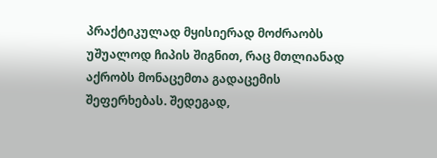პრაქტიკულად მყისიერად მოძრაობს უშუალოდ ჩიპის შიგნით, რაც მთლიანად აქრობს მონაცემთა გადაცემის შეფერხებას. შედეგად,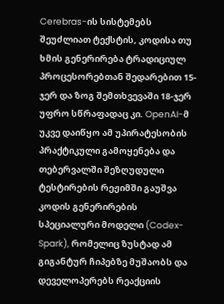Cerebras-ის სისტემებს შეუძლიათ ტექსტის, კოდისა თუ ხმის გენერირება ტრადიციულ პროცესორებთან შედარებით 15-ჯერ და ზოგ შემთხვევაში 18-ჯერ უფრო სწრაფადაც კი. OpenAI-მ უკვე დაიწყო ამ უპირატესობის პრაქტიკული გამოყენება და თებერვალში შეზღუდული ტესტირების რეჟიმში გაუშვა კოდის გენერირების სპეციალური მოდელი (Codex-Spark), რომელიც ზუსტად ამ გიგანტურ ჩიპებზე მუშაობს და დეველოპერებს რეაქციის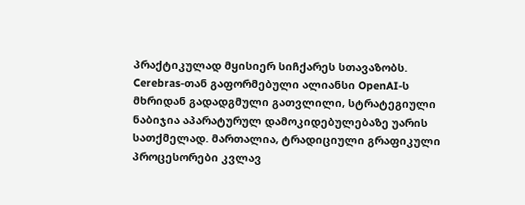პრაქტიკულად მყისიერ სიჩქარეს სთავაზობს.
Cerebras-თან გაფორმებული ალიანსი OpenAI-ს მხრიდან გადადგმული გათვლილი, სტრატეგიული ნაბიჯია აპარატურულ დამოკიდებულებაზე უარის სათქმელად. მართალია, ტრადიციული გრაფიკული პროცესორები კვლავ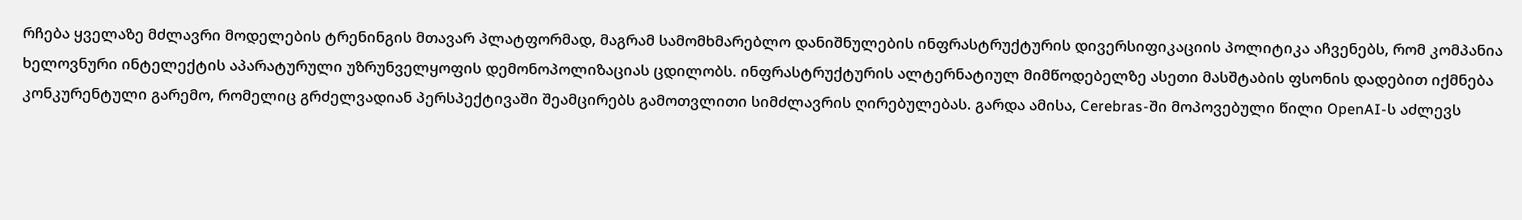რჩება ყველაზე მძლავრი მოდელების ტრენინგის მთავარ პლატფორმად, მაგრამ სამომხმარებლო დანიშნულების ინფრასტრუქტურის დივერსიფიკაციის პოლიტიკა აჩვენებს, რომ კომპანია ხელოვნური ინტელექტის აპარატურული უზრუნველყოფის დემონოპოლიზაციას ცდილობს. ინფრასტრუქტურის ალტერნატიულ მიმწოდებელზე ასეთი მასშტაბის ფსონის დადებით იქმნება კონკურენტული გარემო, რომელიც გრძელვადიან პერსპექტივაში შეამცირებს გამოთვლითი სიმძლავრის ღირებულებას. გარდა ამისა, Cerebras-ში მოპოვებული წილი OpenAI-ს აძლევს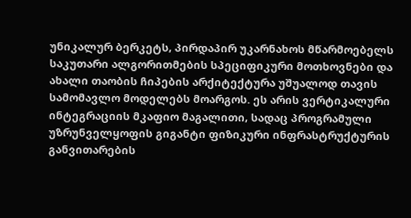უნიკალურ ბერკეტს, პირდაპირ უკარნახოს მწარმოებელს საკუთარი ალგორითმების სპეციფიკური მოთხოვნები და ახალი თაობის ჩიპების არქიტექტურა უშუალოდ თავის სამომავლო მოდელებს მოარგოს. ეს არის ვერტიკალური ინტეგრაციის მკაფიო მაგალითი, სადაც პროგრამული უზრუნველყოფის გიგანტი ფიზიკური ინფრასტრუქტურის განვითარების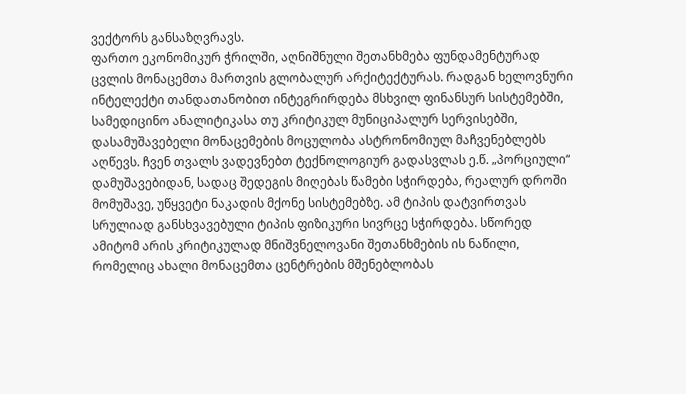ვექტორს განსაზღვრავს.
ფართო ეკონომიკურ ჭრილში, აღნიშნული შეთანხმება ფუნდამენტურად ცვლის მონაცემთა მართვის გლობალურ არქიტექტურას. რადგან ხელოვნური ინტელექტი თანდათანობით ინტეგრირდება მსხვილ ფინანსურ სისტემებში, სამედიცინო ანალიტიკასა თუ კრიტიკულ მუნიციპალურ სერვისებში, დასამუშავებელი მონაცემების მოცულობა ასტრონომიულ მაჩვენებლებს აღწევს. ჩვენ თვალს ვადევნებთ ტექნოლოგიურ გადასვლას ე.წ. „პორციული“ დამუშავებიდან, სადაც შედეგის მიღებას წამები სჭირდება, რეალურ დროში მომუშავე, უწყვეტი ნაკადის მქონე სისტემებზე. ამ ტიპის დატვირთვას სრულიად განსხვავებული ტიპის ფიზიკური სივრცე სჭირდება. სწორედ ამიტომ არის კრიტიკულად მნიშვნელოვანი შეთანხმების ის ნაწილი, რომელიც ახალი მონაცემთა ცენტრების მშენებლობას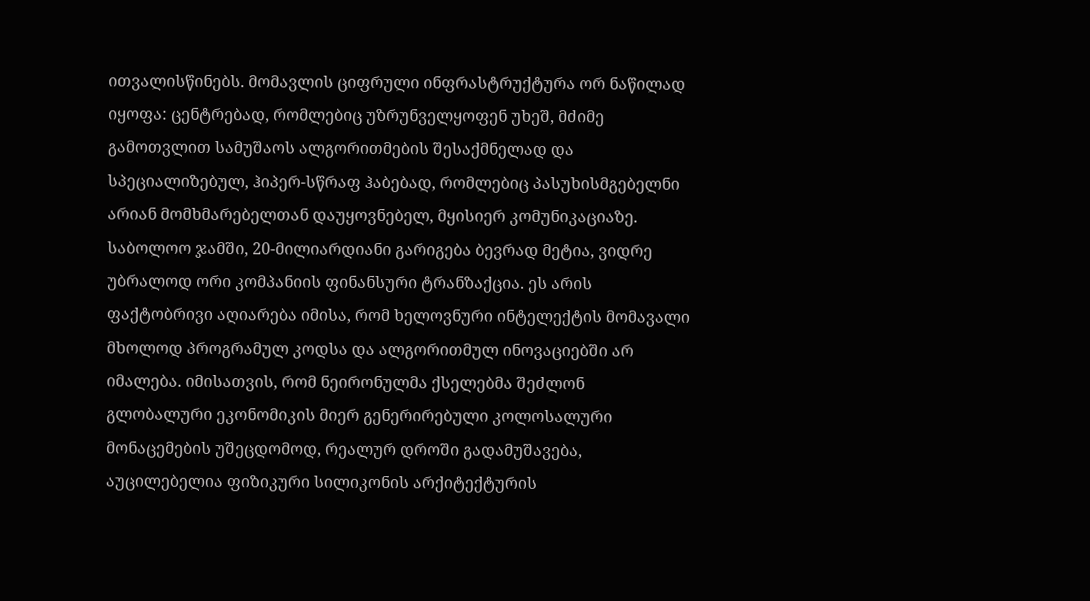ითვალისწინებს. მომავლის ციფრული ინფრასტრუქტურა ორ ნაწილად იყოფა: ცენტრებად, რომლებიც უზრუნველყოფენ უხეშ, მძიმე გამოთვლით სამუშაოს ალგორითმების შესაქმნელად და სპეციალიზებულ, ჰიპერ-სწრაფ ჰაბებად, რომლებიც პასუხისმგებელნი არიან მომხმარებელთან დაუყოვნებელ, მყისიერ კომუნიკაციაზე.
საბოლოო ჯამში, 20-მილიარდიანი გარიგება ბევრად მეტია, ვიდრე უბრალოდ ორი კომპანიის ფინანსური ტრანზაქცია. ეს არის ფაქტობრივი აღიარება იმისა, რომ ხელოვნური ინტელექტის მომავალი მხოლოდ პროგრამულ კოდსა და ალგორითმულ ინოვაციებში არ იმალება. იმისათვის, რომ ნეირონულმა ქსელებმა შეძლონ გლობალური ეკონომიკის მიერ გენერირებული კოლოსალური მონაცემების უშეცდომოდ, რეალურ დროში გადამუშავება, აუცილებელია ფიზიკური სილიკონის არქიტექტურის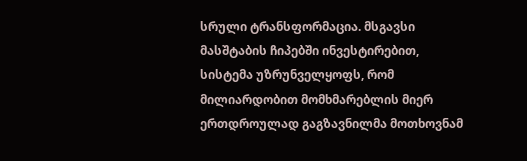სრული ტრანსფორმაცია. მსგავსი მასშტაბის ჩიპებში ინვესტირებით, სისტემა უზრუნველყოფს, რომ მილიარდობით მომხმარებლის მიერ ერთდროულად გაგზავნილმა მოთხოვნამ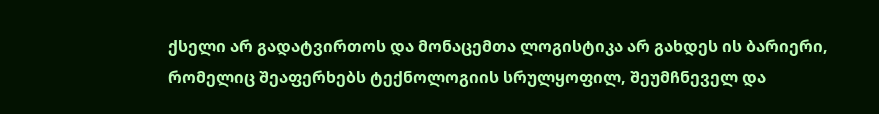ქსელი არ გადატვირთოს და მონაცემთა ლოგისტიკა არ გახდეს ის ბარიერი, რომელიც შეაფერხებს ტექნოლოგიის სრულყოფილ, შეუმჩნეველ და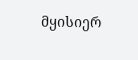მყისიერ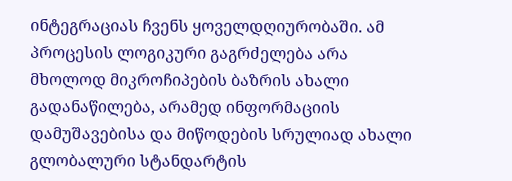ინტეგრაციას ჩვენს ყოველდღიურობაში. ამ პროცესის ლოგიკური გაგრძელება არა მხოლოდ მიკროჩიპების ბაზრის ახალი გადანაწილება, არამედ ინფორმაციის დამუშავებისა და მიწოდების სრულიად ახალი გლობალური სტანდარტის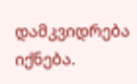დამკვიდრება იქნება.